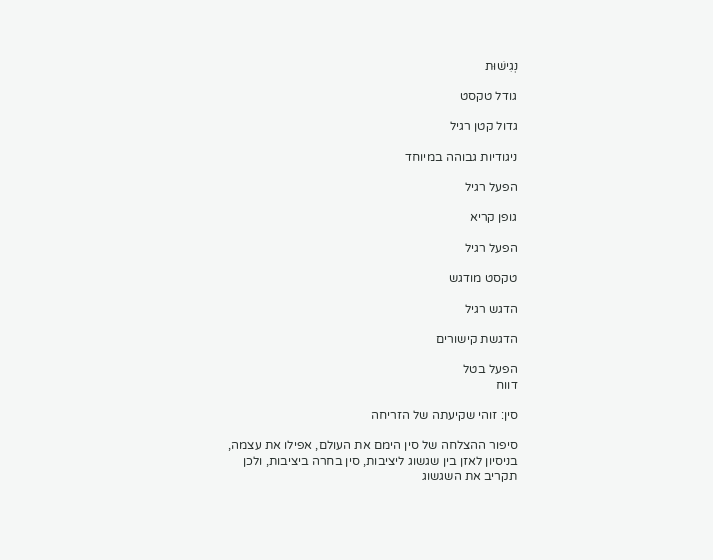נְגִישׁוּת

גודל טקסט

גדול קטן רגיל

ניגודיות גבוהה במיוחד

הפעל רגיל

גופן קריא

הפעל רגיל

טקסט מודגש

הדגש רגיל

הדגשת קישורים

הפעל בטל
דווח

סין: זוהי שקיעתה של הזריחה

סיפור ההצלחה של סין הימם את העולם, אפילו את עצמה, בניסיון לאזן בין שגשוג ליציבות, סין בחרה ביציבות, ולכן תקריב את השגשוג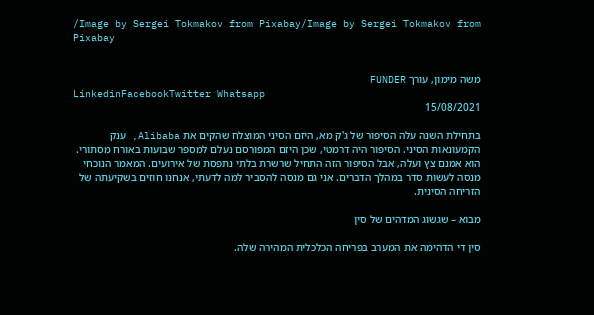/Image by Sergei Tokmakov from Pixabay/Image by Sergei Tokmakov from Pixabay


משה מימון, עורך FUNDER
LinkedinFacebookTwitter Whatsapp
15/08/2021

בתחילת השנה עלה הסיפור של ג'ק מא, היזם הסיני המוצלח שהקים את Alibaba, ענק הקמעונאות הסיני. הסיפור היה דרמטי, שכן היזם המפורסם נעלם למספר שבועות באורח מסתורי. הוא אמנם צץ ועלה, אבל הסיפור הזה התחיל שרשרת בלתי נתפסת של אירועים. המאמר הנוכחי מנסה לעשות סדר במהלך הדברים. אני גם מנסה להסביר למה לדעתי, אנחנו חוזים בשקיעתה של הזריחה הסינית.

מבוא – שגשוג המדהים של סין

סין די הדהימה את המערב בפריחה הכלכלית המהירה שלה.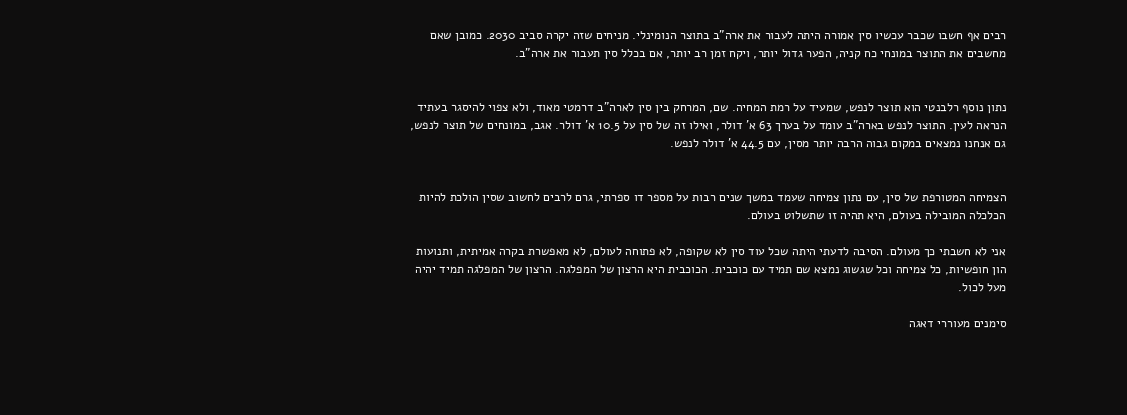רבים אף חשבו שכבר עכשיו סין אמורה היתה לעבור את ארה"ב בתוצר הנומינלי. מניחים שזה יקרה סביב 2030. כמובן שאם מחשבים את התוצר במונחי כח קניה, הפער גדול יותר, ויקח זמן רב יותר, אם בכלל סין תעבור את ארה"ב.


נתון נוסף רלבנטי הוא תוצר לנפש, שמעיד על רמת המחיה. שם, המרחק בין סין לארה"ב דרמטי מאוד, ולא צפוי להיסגר בעתיד הנראה לעין. התוצר לנפש בארה"ב עומד על בערך 63 א' דולר, ואילו זה של סין על 10.5 א' דולר. אגב, במונחים של תוצר לנפש, גם אנחנו נמצאים במקום גבוה הרבה יותר מסין, עם 44.5 א' דולר לנפש.


הצמיחה המטורפת של סין, עם נתון צמיחה שעמד במשך שנים רבות על מספר דו ספרתי, גרם לרבים לחשוב שסין הולכת להיות הכלכלה המובילה בעולם, היא תהיה זו שתשלוט בעולם.

אני לא חשבתי כך מעולם. הסיבה לדעתי היתה שכל עוד סין לא שקופה, לא פתוחה לעולם, לא מאפשרת בקרה אמיתית, ותנועות הון חופשיות, כל צמיחה וכל שגשוג נמצא שם תמיד עם כוכבית. הכוכבית היא הרצון של המפלגה. הרצון של המפלגה תמיד יהיה מעל לכול.

סימנים מעוררי דאגה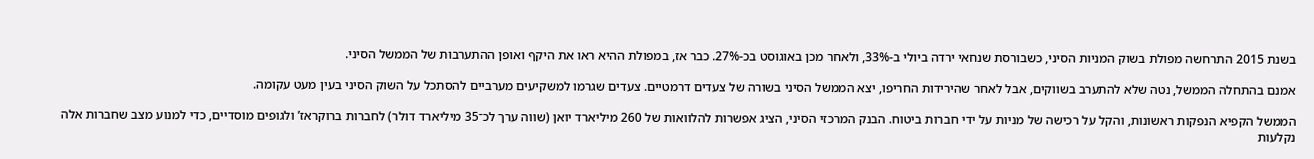בשנת 2015 התרחשה מפולת בשוק המניות הסיני, כשבורסת שנחאי ירדה ביולי ב-33%, ולאחר מכן באוגוסט בכ-27%. כבר אז, במפולת ההיא ראו את היקף ואופן ההתערבות של הממשל הסיני.

אמנם בהתחלה הממשל, נטה שלא להתערב בשווקים, אבל לאחר שהירידות החריפו, יצא הממשל הסיני בשורה של צעדים דרמטיים. צעדים שגרמו למשקיעים מערביים להסתכל על השוק הסיני בעין מעט עקומה.

הממשל הקפיא הנפקות ראשונות, והקל על רכישה של מניות על ידי חברות ביטוח. הבנק המרכזי הסיני, הציג אפשרות להלוואות של 260 מיליארד יואן (שווה ערך לכ־35 מיליארד דולר) לחברות ברוקראז’ ולגופים מוסדיים, כדי למנוע מצב שחברות אלה נקלעות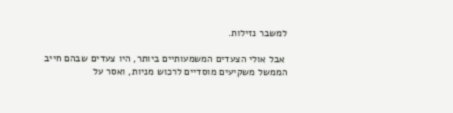למשבר נזילות.

 אבל אולי הצעדים המשמעותיים ביותר, היו צעדים שבהם חייב הממשל משקיעים מוסדיים לרכוש מניות, ואסר על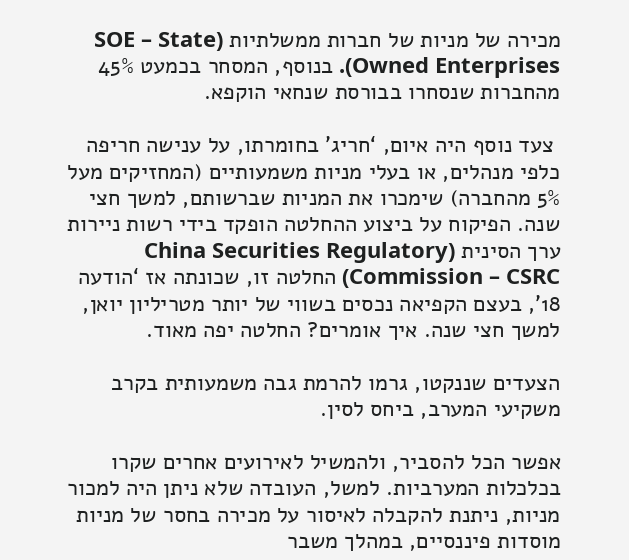מכירה של מניות של חברות ממשלתיות (SOE – State Owned Enterprises). בנוסף, המסחר בכמעט 45% מהחברות שנסחרו בבורסת שנחאי הוקפא.

 צעד נוסף היה איום, ‘חריג’ בחומרתו, על ענישה חריפה כלפי מנהלים, או בעלי מניות משמעותיים (המחזיקים מעל 5% מהחברה) שימכרו את המניות שברשותם, למשך חצי שנה. הפיקוח על ביצוע ההחלטה הופקד בידי רשות ניירות ערך הסינית (China Securities Regulatory Commission – CSRC) החלטה זו, שכונתה אז ‘הודעה 18’, בעצם הקפיאה נכסים בשווי של יותר מטריליון יואן, למשך חצי שנה. איך אומרים? החלטה יפה מאוד.

הצעדים שננקטו, גרמו להרמת גבה משמעותית בקרב משקיעי המערב, ביחס לסין.

אפשר הכל להסביר, ולהמשיל לאירועים אחרים שקרו בכלכלות המערביות. למשל, העובדה שלא ניתן היה למכור מניות, ניתנת להקבלה לאיסור על מכירה בחסר של מניות מוסדות פיננסיים, במהלך משבר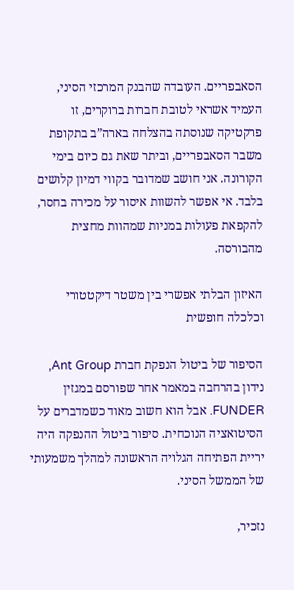הסאבפריים. העובדה שהבנק המרכזי הסיני, העמיד אשראי לטובת חברות ברוקרים, זו פרקטיקה שנוסתה בהצלחה בארה”ב בתקופת משבר הסאבפריים, וביתר שאת גם כיום בימי הקורונה. אני חושב שמדובר בקווי דמיון קלושים בלבד. אי אפשר להשוות איסור על מכירה בחסר, להקפאת פעולות במניות שמהוות מחצית מהבורסה.

האיזון הבלתי אפשרי בין משטר דיקטטורי וכלכלה חופשית

הסיפור של ביטול הנפקת חברת Ant Group, נידון בהרחבה במאמר אחר שפורסם במגזין FUNDER. אבל הוא חשוב מאוד כשמדברים על הסיטואציה הנוכחית. סיפור ביטול ההנפקה היה יריית הפתיחה הגלויה הראשונה למהלך משמעותי של הממשל הסיני.

נזכיר,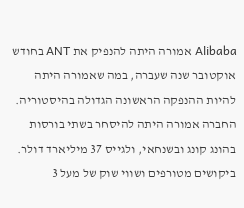Alibaba אמורה היתה להנפיק את ANT בחודש אוקטובר שנה שעברה, במה שאמורה היתה להיות ההנפקה הראשונה הגדולה בהיסטוריה. החברה אמורה היתה להיסחר בשתי בורסות בהונג קונג ובשנחאי, ולגייס 37 מיליארד דולר. ביקושים מטורפים ושווי שוק של מעל 3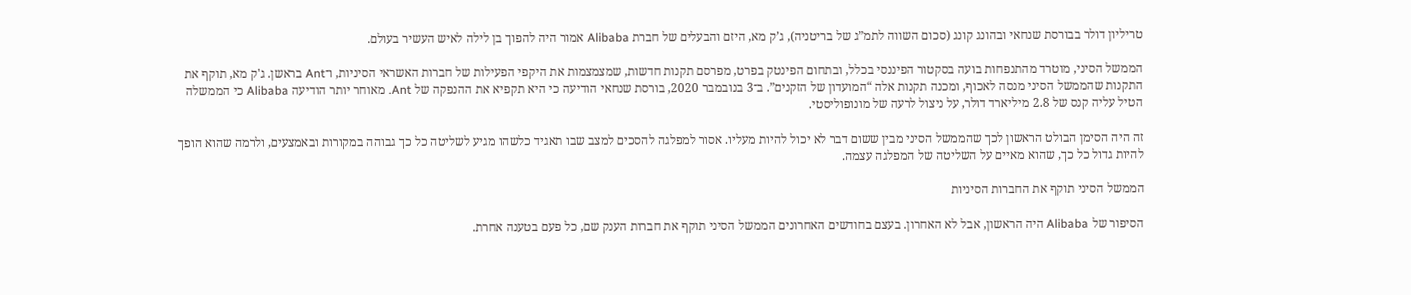טריליון דולר בבורסת שנחאי ובהונג קונג (סכום השווה לתמ”ג של בריטניה), ג’ק מא, היזם והבעלים של חברת Alibaba אמור היה להפוך בן לילה לאיש העשיר בעולם.

הממשל הסיני, מוטרד מהתנפחות בועה בסקטור הפיננסי בכלל, ובתחום הפינטק בפרט, מפרסם תקנות חדשות, שמצמצמות את היקפי הפעילות של חברות האשראי הסיניות, ו־Ant בראשן. ג'ק מא, תוקף את התקנות שהממשל הסיני מנסה לאכוף, ומכנה תקנות אלה “המועדון של הזקנים”. ב־3 בנובמבר 2020, בורסת שנחאי הודיעה כי היא תקפיא את ההנפקה של Ant. מאוחר יותר הודיעה Alibaba כי הממשלה הטיל עליה קנס של 2.8 מיליארד דולר, על ניצול לרעה של מונופוליסטי.

זה היה הסימן הבולט הראשון לכך שהממשל הסיני מבין ששום דבר לא יכול להיות מעליו. אסור למפלגה להסכים למצב שבו תאגיד כלשהו מגיע לשליטה כל כך גבוהה במקורות ובאמצעים, ולרמה שהוא הופך להיות גדול כל כך, שהוא מאיים על השליטה של המפלגה עצמה.

הממשל הסיני תוקף את החברות הסיניות

הסיפור של Alibaba היה הראשון, אבל לא האחרון. בעצם בחודשים האחרונים הממשל הסיני תוקף את חברות הענק שם, כל פעם בטענה אחרת.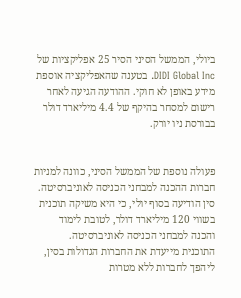ביולי, הממשל הסיני הסיר 25 אפליקציות של DIDI Global Inc. בטענה שהאפליקציה אוספת מידע באופן לא חוקי. ההודעה הגיעה לאחר רישום למסחר בהיקף של 4.4 מיליארד דולר בבורסת ניו יורק.


פעולה נוספת של הממשל הסיני, כוונה למניות חברות ההכנה למבחני הכניסה לאוניברסיטה. סין הודיעה בסוף יולי, כי היא משיקה תוכנית בשווי 120 מיליארד דולר, לטובת לימוד והכנה למבחני הכניסה לאוניברסיטה. התוכנית מייעדת את החברות הגדולות בסין, ליהפך לחברות ללא מטרות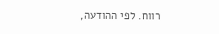רווח. לפי ההודעה,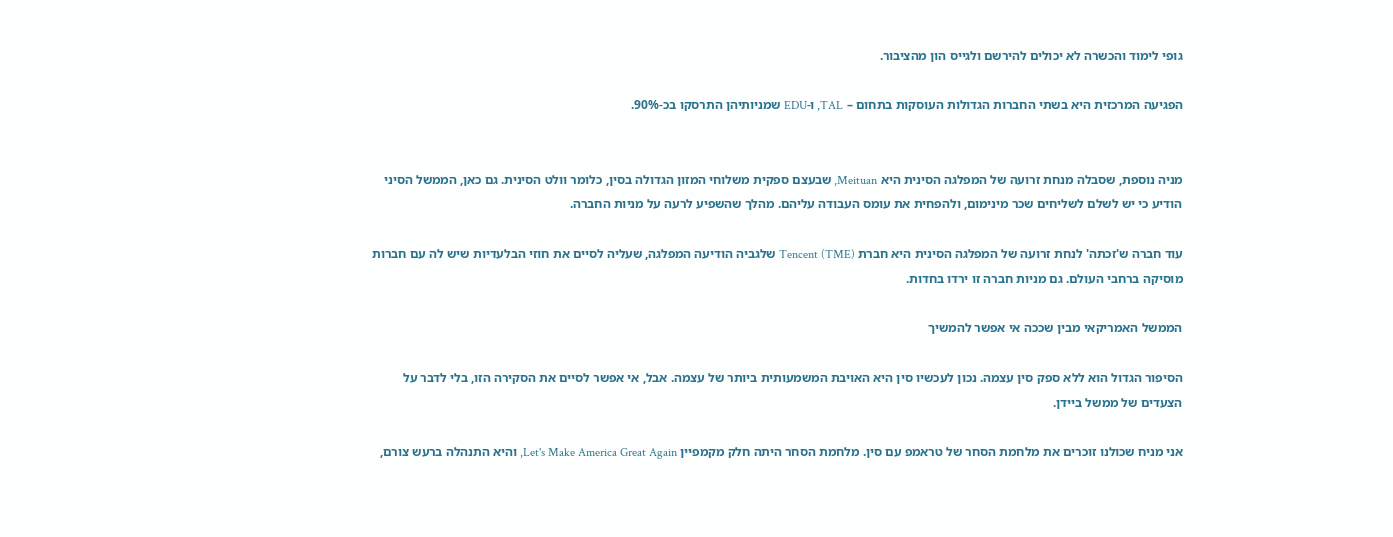גופי לימוד והכשרה לא יכולים להירשם ולגייס הון מהציבור.

הפגיעה המרכזית היא בשתי החברות הגדולות העוסקות בתחום – TAL, ו-EDU שמניותיהן התרסקו בכ-90%.


מניה נוספת, שסבלה מנחת זרועה של המפלגה הסינית היא Meituan, שבעצם ספקית משלוחי המזון הגדולה בסין, כלומר וולט הסינית. גם כאן, הממשל הסיני הודיע כי יש לשלם לשליחים שכר מינימום, ולהפחית את עומס העבודה עליהם. מהלך שהשפיע לרעה על מניות החברה.

עוד חברה ש'זכתה' לנחת זרועה של המפלגה הסינית היא חברת Tencent (TME) שלגביה הודיעה המפלגה, שעליה לסיים את חוזי הבלעדיות שיש לה עם חברות מוסיקה ברחבי העולם. גם מניות חברה זו ירדו בחדות.

הממשל האמריקאי מבין שככה אי אפשר להמשיך

הסיפור הגדול הוא ללא ספק סין עצמה. נכון לעכשיו סין היא האויבת המשמעותית ביותר של עצמה. אבל, אי אפשר לסיים את הסקירה הזו, בלי לדבר על הצעדים של ממשל ביידן.

אני מניח שכולנו זוכרים את מלחמת הסחר של טראמפ עם סין. מלחמת הסחר היתה חלק מקמפיין Let's Make America Great Again, והיא התנהלה ברעש צורם,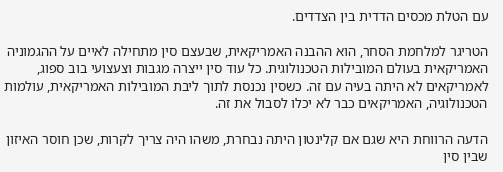עם הטלת מכסים הדדית בין הצדדים.

הטריגר למלחמת הסחר, הוא ההבנה האמריקאית, שבעצם סין מתחילה לאיים על ההגמוניה האמריקאית בעולם המובילות הטכנולוגית. כל עוד סין ייצרה מגבות וצעצועי בוב ספוג, לאמריקאים לא היתה בעיה עם זה. כשסין נכנסת לתוך ליבת המובילות האמריקאית, עולמות הטכנולוגיה, האמריקאים כבר לא יכלו לסבול את זה.

הדעה הרווחת היא שגם אם קלינטון היתה נבחרת, משהו היה צריך לקרות, שכן חוסר האיזון שבין סין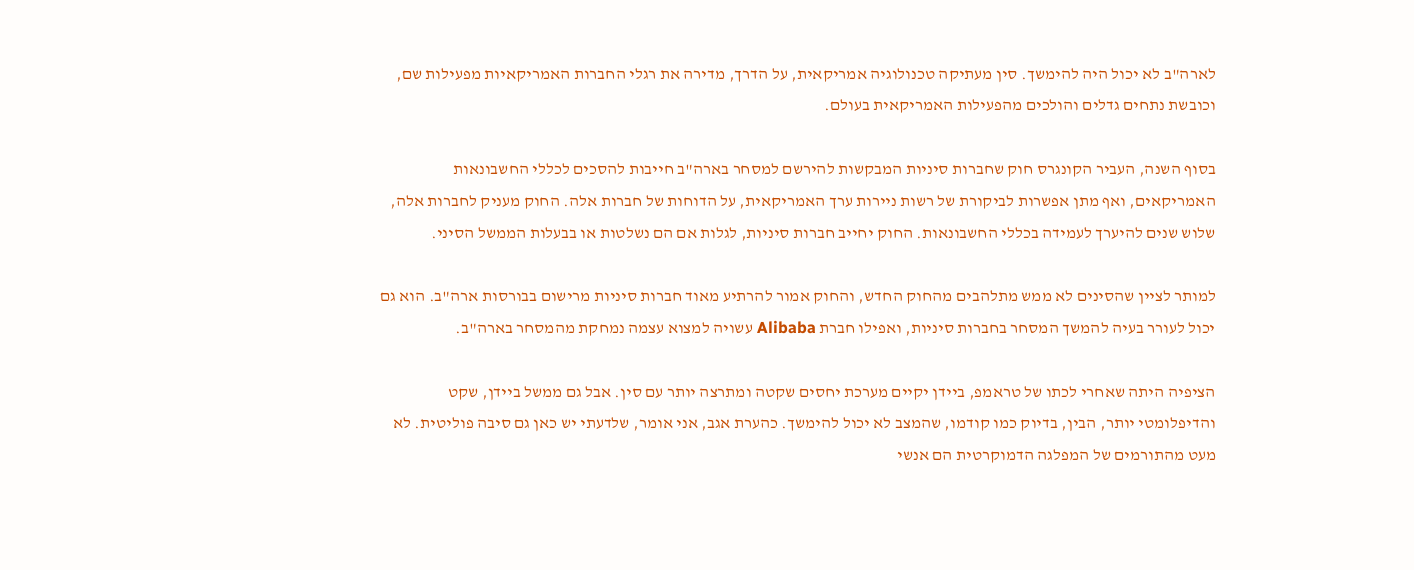לארה"ב לא יכול היה להימשך. סין מעתיקה טכנולוגיה אמריקאית, על הדרך, מדירה את רגלי החברות האמריקאיות מפעילות שם, וכובשת נתחים גדלים והולכים מהפעילות האמריקאית בעולם.

בסוף השנה, העביר הקונגרס חוק שחברות סיניות המבקשות להירשם למסחר בארה"ב חייבות להסכים לכללי החשבונאות האמריקאים, ואף מתן אפשרות לביקורת של רשות ניירות ערך האמריקאית, על הדוחות של חברות אלה. החוק מעניק לחברות אלה, שלוש שנים להיערך לעמידה בכללי החשבונאות. החוק יחייב חברות סיניות, לגלות אם הם נשלטות או בבעלות הממשל הסיני.

למותר לציין שהסינים לא ממש מתלהבים מהחוק החדש, והחוק אמור להרתיע מאוד חברות סיניות מרישום בבורסות ארה"ב. הוא גם יכול לעורר בעיה להמשך המסחר בחברות סיניות, ואפילו חברת Alibaba עשויה למצוא עצמה נמחקת מהמסחר בארה"ב.

הציפיה היתה שאחרי לכתו של טראמפ, ביידן יקיים מערכת יחסים שקטה ומתרצה יותר עם סין. אבל גם ממשל ביידן, שקט והדיפלומטי יותר, הבין, בדיוק כמו קודמו, שהמצב לא יכול להימשך. כהערת אגב, אני אומר, שלדעתי יש כאן גם סיבה פוליטית. לא מעט מהתורמים של המפלגה הדמוקרטית הם אנשי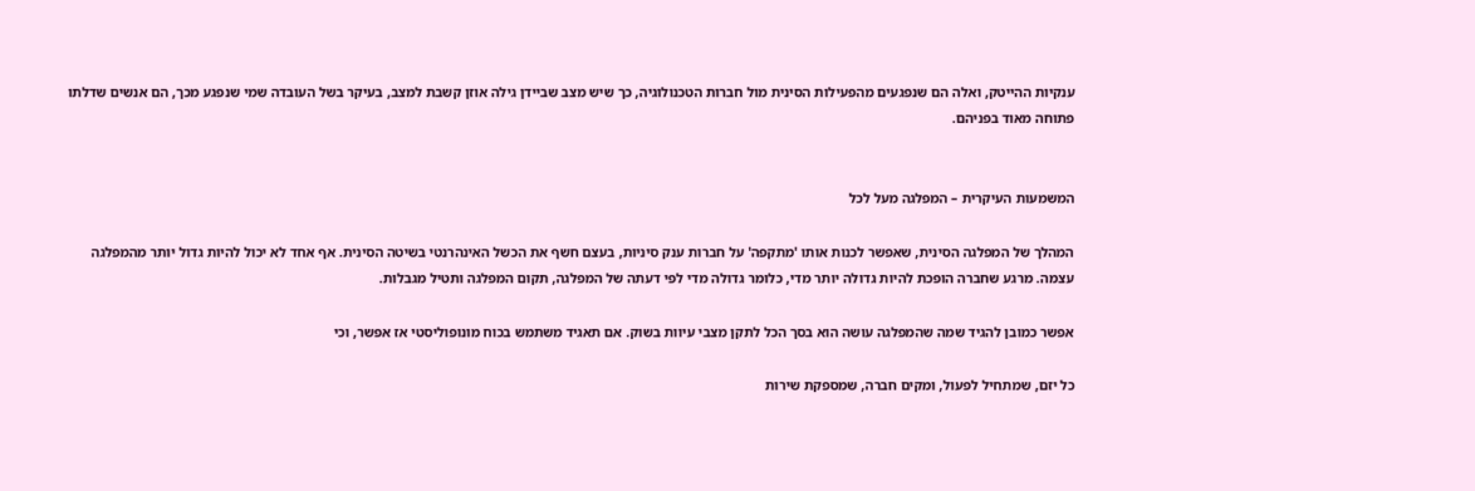ענקיות ההייטק, ואלה הם שנפגעים מהפעילות הסינית מול חברות הטכנולוגיה, כך שיש מצב שביידן גילה אוזן קשבת למצב, בעיקר בשל העובדה שמי שנפגע מכך, הם אנשים שדלתו פתוחה מאוד בפניהם.


המשמעות העיקרית – המפלגה מעל לכל

המהלך של המפלגה הסינית, שאפשר לכנות אותו 'מתקפה' על חברות ענק סיניות, בעצם חשף את הכשל האינהרנטי בשיטה הסינית. אף אחד לא יכול להיות גדול יותר מהמפלגה עצמה. מרגע שחברה הופכת להיות גדולה יותר מדי, כלומר גדולה מדי לפי דעתה של המפלגה, תקום המפלגה ותטיל מגבלות.

אפשר כמובן להגיד שמה שהמפלגה עושה הוא בסך הכל לתקן מצבי עיוות בשוק. אם תאגיד משתמש בכוח מונופוליסטי אז אפשר, וכי

כל יזם, שמתחיל לפעול, ומקים חברה, שמספקת שירות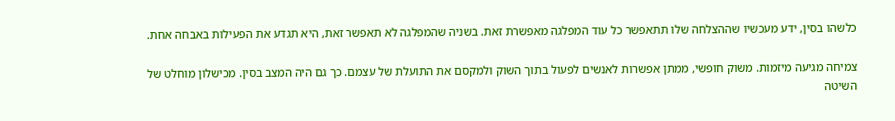כלשהו בסין, ידע מעכשיו שההצלחה שלו תתאפשר כל עוד המפלגה מאפשרת זאת. בשניה שהמפלגה לא תאפשר זאת, היא תגדע את הפעילות באבחה אחת.

צמיחה מגיעה מיזמות. משוק חופשי, ממתן אפשרות לאנשים לפעול בתוך השוק ולמקסם את התועלת של עצמם. כך גם היה המצב בסין. מכישלון מוחלט של השיטה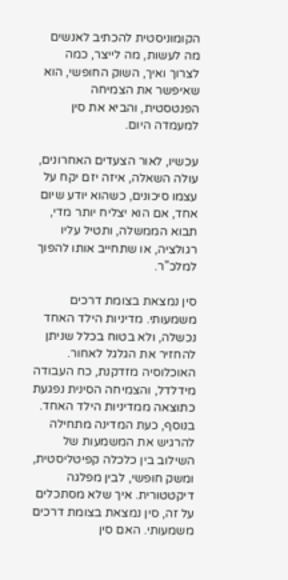הקומוניסטית להכתיב לאנשים מה לעשות, מה לייצר, כמה לצרוך ואיך, השוק החופשי, הוא שאיפשר את הצמיחה הפנטסטית, והביא את סין למעמדה היום.

עכשיו, לאור הצעדים האחרונים, עולה השאלה, איזה יזם יקח על עצמו סיכונים, כשהוא יודע שיום אחד, אם הוא יצליח יותר מדי, תבוא הממשלה, ותטיל עליו רגולציה, או שתחייב אותו להפוך למלכ"ר.

סין נמצאת בצומת דרכים משמעותי. מדיניות הילד האחד נכשלה, ולא בטוח בכלל שניתן להחזיר את הגלגל לאחור. האוכלוסיה מזדקנת, כח העבודה מידלדל, והצמיחה הסינית נפגעת כתוצאה ממדיניות הילד האחד. בנוסף, כעת המדינה מתחילה להרגיש את המשמעות של השילוב בין כלכלה קפיטליסטית, ומשק חופשי, לבין מפלגה דיקטטורית. איך שלא מסתכלים על זה, סין נמצאת בצומת דרכים משמעותי. האם סין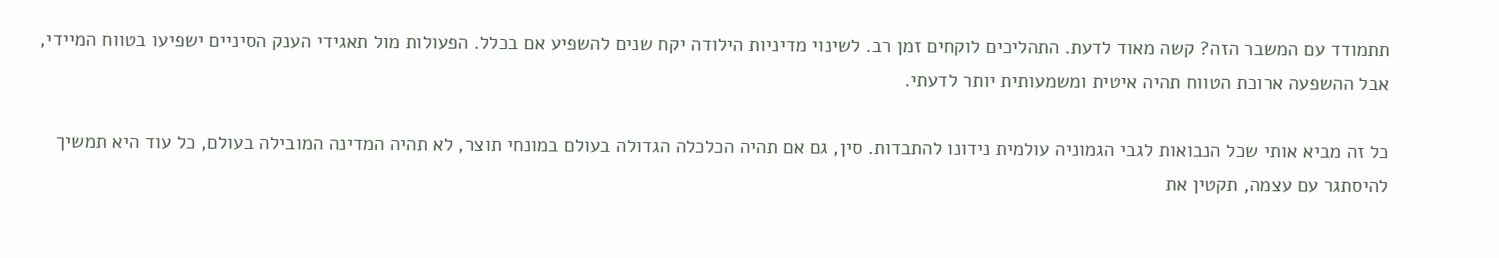תתמודד עם המשבר הזה? קשה מאוד לדעת. התהליכים לוקחים זמן רב. לשינוי מדיניות הילודה יקח שנים להשפיע אם בכלל. הפעולות מול תאגידי הענק הסיניים ישפיעו בטווח המיידי, אבל ההשפעה ארוכת הטווח תהיה איטית ומשמעותית יותר לדעתי.

כל זה מביא אותי שכל הנבואות לגבי הגמוניה עולמית נידונו להתבדות. סין, גם אם תהיה הכלכלה הגדולה בעולם במונחי תוצר, לא תהיה המדינה המובילה בעולם, כל עוד היא תמשיך להיסתגר עם עצמה, תקטין את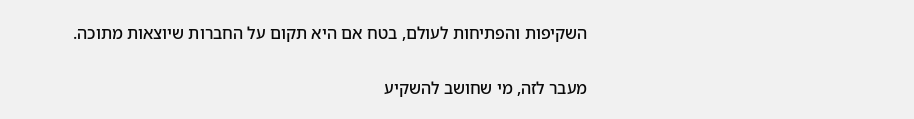השקיפות והפתיחות לעולם, בטח אם היא תקום על החברות שיוצאות מתוכה.

מעבר לזה, מי שחושב להשקיע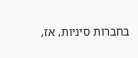בחברות סיניות, אז,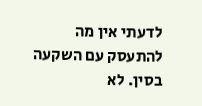לדעתי אין מה להתעסק עם השקעה בסין. לא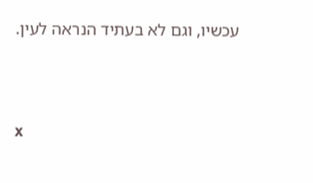עכשיו, וגם לא בעתיד הנראה לעין.



x